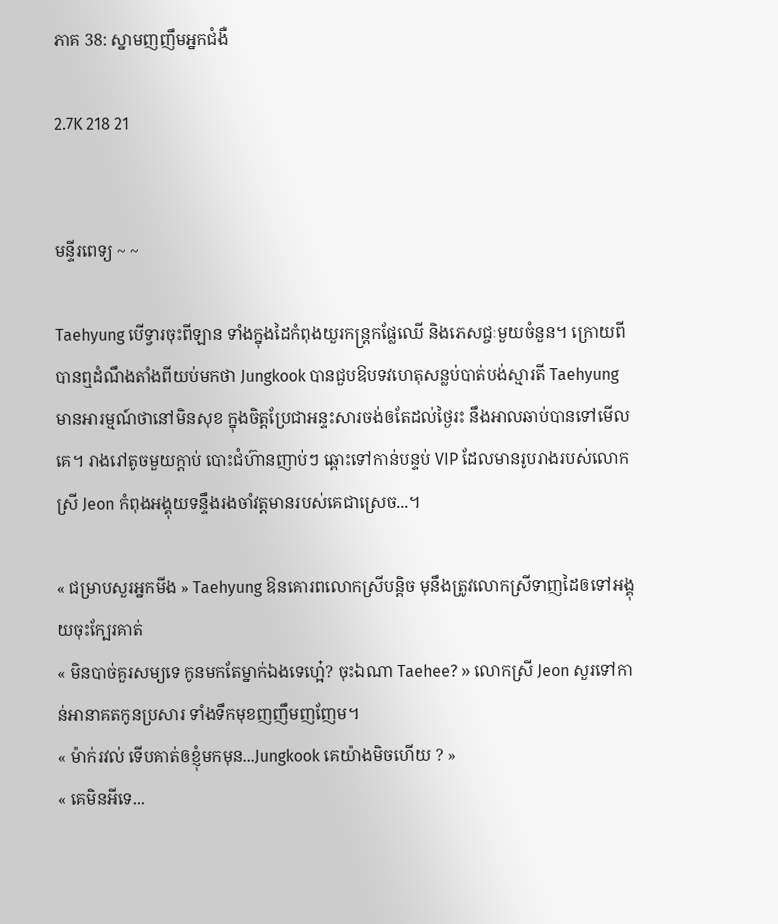ភាគ 38: ស្នាមញញឹមអ្នកជំងឺ

2.7K 218 21


មន្ទីរពេទ្យ ~ ~

Taehyung បើទ្វារចុះពីឡាន ទាំងក្នុងដៃកំពុងយួរកន្រ្តកផ្លែឈើ និងភេសជ្ចៈមួយចំនួន។ ក្រោយពីបានឮដំណឹងតាំងពីយប់មកថា Jungkook បានជួបឱបទវហេតុសន្លប់បាត់បង់ស្មារតី Taehyung មានអារម្មណ៍ថានៅមិនសុខ ក្នុងចិត្តប្រែជាអន្ទះសារចង់ឲតែដល់ថ្ងៃរះ នឹងអាលឆាប់បានទៅមើលគេ។ រាងរៅតូចមួយក្តាប់ បោះជំហ៊ានញាប់ៗ ឆ្ពោះទៅកាន់បន្ទប់ VIP ដែលមានរូបរាងរបស់លោកស្រី Jeon កំពុងអង្គុយទន្ទឹងរងចាំវត្តមានរបស់គេជាស្រេច...។

« ជម្រាបសួរអ្នកមីង » Taehyung ឱនគោរពលោកស្រីបន្តិច មុនឹងត្រូវលោកស្រីទាញដៃឲទៅអង្គុយចុះក្បែរគាត់
« មិនបាច់គួរសម្យទេ កូនមកតែម្នាក់ឯងទេហ្អេ៎? ចុះឯណា Taehee? » លោកស្រី Jeon សួរទៅកាន់អានាគតកូនប្រសារ ទាំងទឹកមុខញញឹមញញែម។
« ម៉ាក់រវល់ ទើបគាត់ឲខ្ញុំមកមុន...Jungkook គេយ៉ាងមិចហើយ ? »
« គេមិនអីទេ...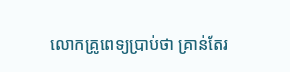លោកគ្រូពេទ្យប្រាប់ថា គ្រាន់តែរ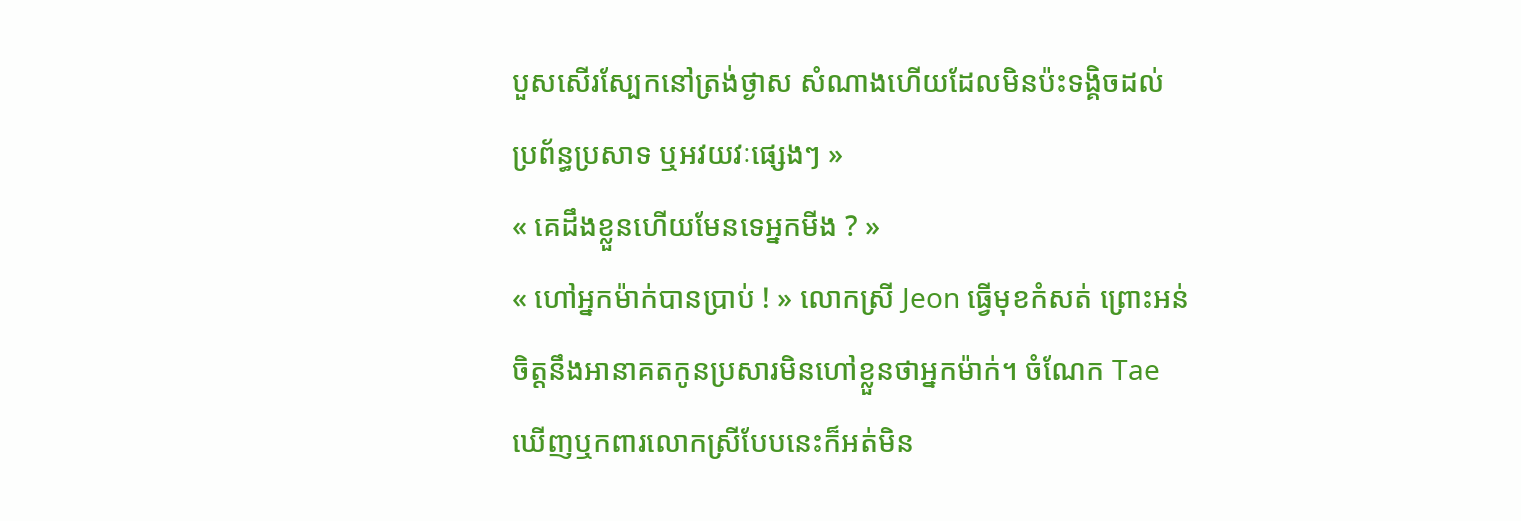បួសសើរស្បែកនៅត្រង់ថ្ងាស សំណាងហើយដែលមិនប៉ះទង្គិចដល់ប្រព័ន្ធប្រសាទ ឬអវយវៈផ្សេងៗ »
« គេដឹងខ្លួនហើយមែនទេអ្នកមីង ? »
« ហៅអ្នកម៉ាក់បានប្រាប់ ! » លោកស្រី Jeon ធ្វើមុខកំសត់ ព្រោះអន់ចិត្តនឹងអានាគតកូនប្រសារមិនហៅខ្លួនថាអ្នកម៉ាក់។ ចំណែក Tae ឃើញឬកពារលោកស្រីបែបនេះក៏អត់មិន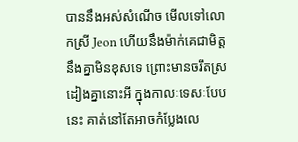បាននឹងអស់សំណើច មើលទៅលោកស្រី Jeon ហើយនឹងម៉ាក់គេជាមិត្តនឹងគ្នាមិនខុសទេ ព្រោះមានចរឹតស្រដៀងគ្នានោះអី ក្នុងកាលៈទេសៈបែបនេះ គាត់នៅតែអាចកំប្លែងលេ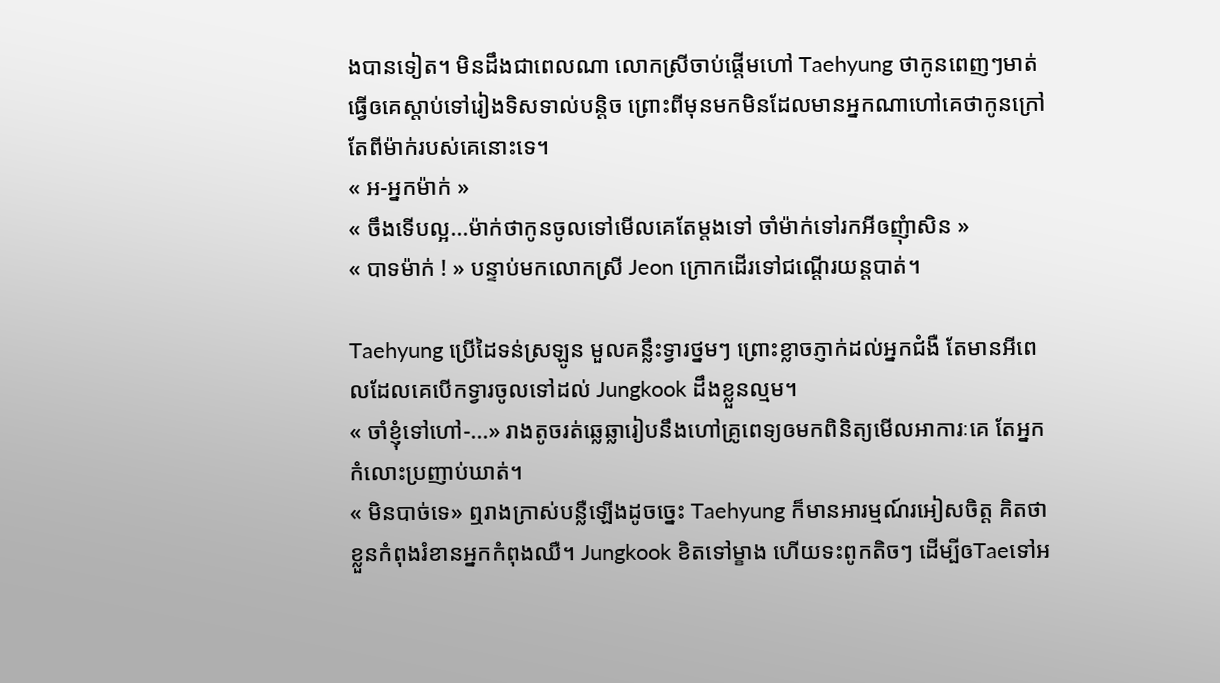ងបានទៀត។ មិនដឹងជាពេលណា លោកស្រីចាប់ផ្តើមហៅ Taehyung ថាកូនពេញៗមាត់ ធ្វើឲគេស្តាប់ទៅរៀងទិសទាល់បន្តិច ព្រោះពីមុនមកមិនដែលមានអ្នកណាហៅគេថាកូនក្រៅតែពីម៉ាក់របស់គេនោះទេ។
« អ-អ្នកម៉ាក់ »
« ចឹងទើបល្អ...ម៉ាក់ថាកូនចូលទៅមើលគេតែម្តងទៅ ចាំម៉ាក់ទៅរកអីឲញុំាសិន »
« បាទម៉ាក់ ! » បន្ទាប់មកលោកស្រី Jeon ក្រោកដើរទៅជណ្តើរយន្តបាត់។

Taehyung ប្រើដៃទន់ស្រឡូន មួលគន្លឹះទ្វារថ្នមៗ ព្រោះខ្លាចភ្ញាក់ដល់អ្នកជំងឺ តែមានអីពេលដែលគេបើកទ្វារចូលទៅដល់ Jungkook ដឹងខ្លួនល្មម។
« ចាំខ្ញុំទៅហៅ-...» រាងតូចរត់ឆ្លេឆ្លារៀបនឹងហៅគ្រូពេទ្យឲមកពិនិត្យមើលអាការៈគេ តែអ្នកកំលោះប្រញាប់ឃាត់។
« មិនបាច់ទេ» ឮរាងក្រាស់បន្លឺឡើងដូចច្នេះ Taehyung ក៏មានអារម្មណ៍រអៀសចិត្ត គិតថាខ្លួនកំពុងរំខានអ្នកកំពុងឈឺ។ Jungkook ខិតទៅម្ខាង ហើយទះពូកតិចៗ ដើម្បីឲTaeទៅអ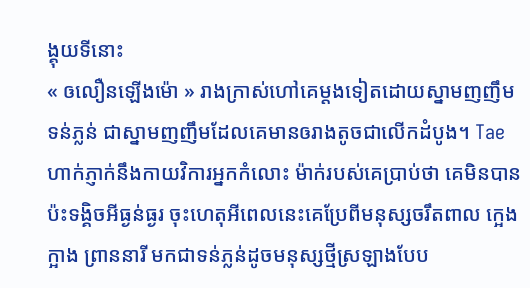ង្គុយទីនោះ
« ឲលឿនឡើងម៉ោ » រាងក្រាស់ហៅគេម្តងទៀតដោយស្នាមញញឹមទន់ភ្លន់ ជាស្នាមញញឹមដែលគេមានឲរាងតូចជាលើកដំបូង។ Tae ហាក់ភ្ញាក់នឹងកាយវិការអ្នកកំលោះ ម៉ាក់របស់គេប្រាប់ថា គេមិនបានប៉ះទង្គិចអីធ្ងន់ធ្ងរ ចុះហេតុអីពេលនេះគេប្រែពីមនុស្សចរឹតពាល ក្អេងក្អាង ព្រាននារី មកជាទន់ភ្លន់ដូចមនុស្សថ្មីស្រឡាងបែប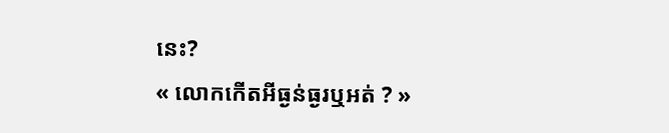នេះ?
« លោកកើតអីធ្ងន់ធ្ងរឬអត់ ? »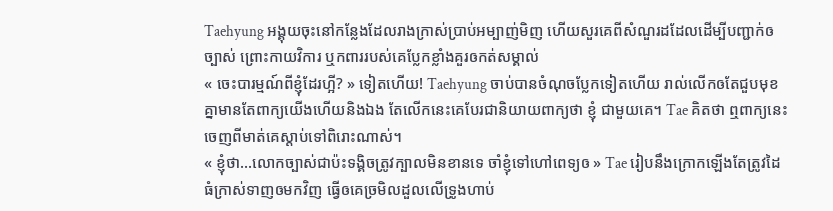Taehyung អង្គុយចុះនៅកន្លែងដែលរាងក្រាស់ប្រាប់អម្បាញ់មិញ ហើយសួរគេពីសំណួរដដែលដើម្បីបញ្ជាក់ឲច្បាស់ ព្រោះកាយវិការ ឬកពាររបស់គេប្លែកខ្លាំងគួរឲកត់សម្គាល់
« ចេះបារម្មណ៍ពីខ្ញុំដែរហ្អី? » ទៀតហើយ! Taehyung ចាប់បានចំណុចប្លែកទៀតហើយ រាល់លើកឲតែជួបមុខគ្នាមានតែពាក្យយើងហើយនិងឯង តែលើកនេះគេបែរជានិយាយពាក្យថា ខ្ញុំ ជាមួយគេ។ Tae គិតថា ឮពាក្យនេះចេញពីមាត់គេស្តាប់ទៅពិរោះណាស់។
« ខ្ញុំថា...លោកច្បាស់ជាប៉ះទង្គិចត្រូវក្បាលមិនខានទេ ចាំខ្ញុំទៅហៅពេទ្យឲ » Tae រៀបនឹងក្រោកឡើងតែត្រូវដៃធំក្រាស់ទាញឲមកវិញ ធ្វើឲគេច្រមិលដួលលើទ្រូងហាប់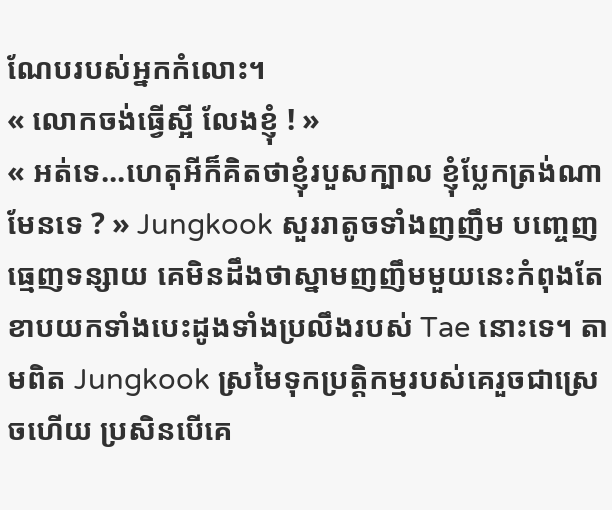ណែបរបស់អ្នកកំលោះ។
« លោកចង់ធ្វើស្អី លែងខ្ញុំ ! »
« អត់ទេ...ហេតុអីក៏គិតថាខ្ញុំរបួសក្បាល ខ្ញុំប្លែកត្រង់ណាមែនទេ ? » Jungkook សួររាតូចទាំងញញឹម បញ្ចេញធ្មេញទន្សាយ គេមិនដឹងថាស្នាមញញឹមមួយនេះកំពុងតែខាបយកទាំងបេះដូងទាំងប្រលឹងរបស់ Tae នោះទេ។ តាមពិត Jungkook ស្រមៃទុកប្រត្តិកម្មរបស់គេរួចជាស្រេចហើយ ប្រសិនបើគេ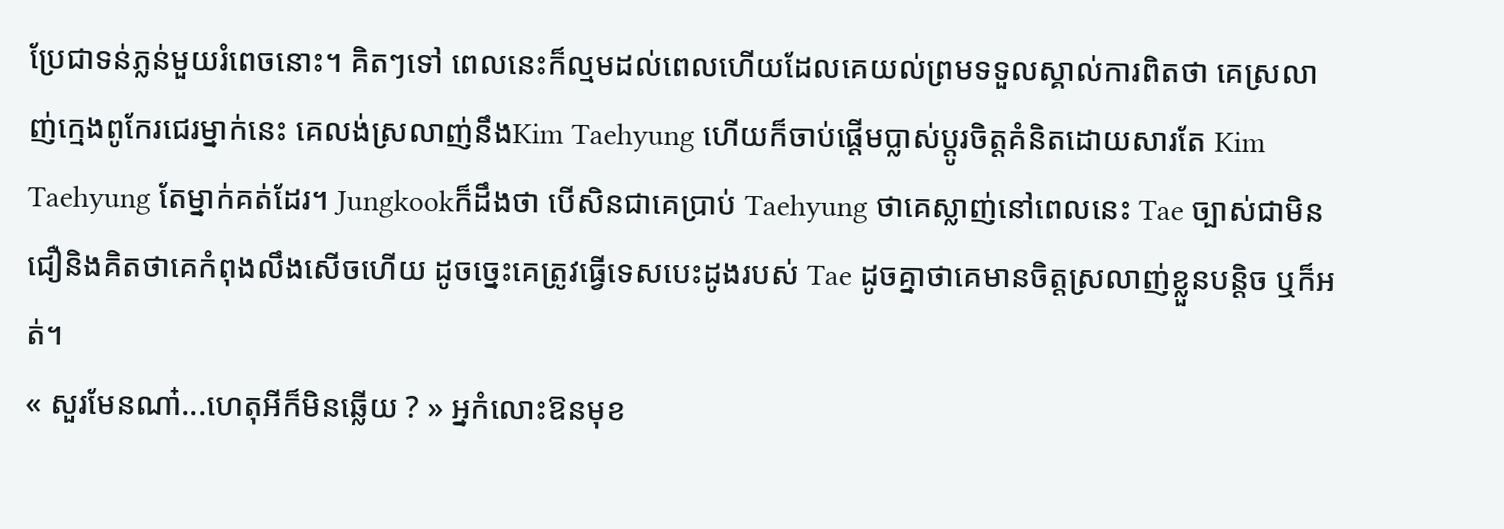ប្រែជាទន់ភ្លន់មួយរំពេចនោះ។ គិតៗទៅ ពេលនេះក៏ល្មមដល់ពេលហើយដែលគេយល់ព្រមទទួលស្គាល់ការពិតថា គេស្រលាញ់ក្មេងពូកែរជេរម្នាក់នេះ គេលង់ស្រលាញ់នឹងKim Taehyung ហើយក៏ចាប់ផ្តើមប្លាស់ប្តូរចិត្តគំនិតដោយសារតែ Kim Taehyung តែម្នាក់គត់ដែរ។ Jungkookក៏ដឹងថា បើសិនជាគេប្រាប់ Taehyung ថាគេស្លាញ់នៅពេលនេះ Tae ច្បាស់ជាមិនជឿនិងគិតថាគេកំពុងលឹងសើចហើយ ដូចច្នេះគេត្រូវធ្វើទេសបេះដូងរបស់ Tae ដូចគ្នាថាគេមានចិត្តស្រលាញ់ខ្លួនបន្តិច ឬក៏អត់។
« សួរមែនណា៎...ហេតុអីក៏មិនឆ្លើយ ? » អ្នកំលោះឱនមុខ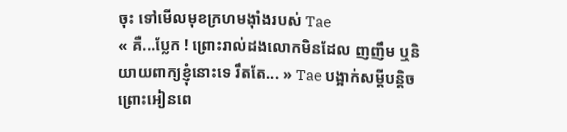ចុះ ទៅមើលមុខក្រហមង៉ាំងរបស់ Tae
« គឺ...ប្លែក ! ព្រោះរាល់ដងលោកមិនដែល ញញឹម ឬនិយាយពាក្យខ្ញុំនោះទេ រឹតតែ... » Tae បង្អាក់សម្តីបន្តិច ព្រោះអៀនពេ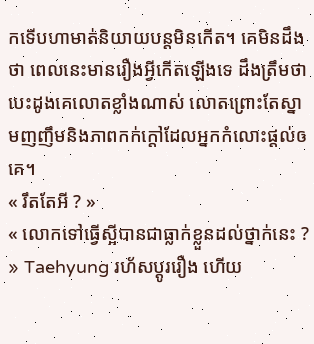កទើបហាមាត់និយាយបន្តមិនកើត។ គេមិនដឹងថា ពេលនេះមានរឿងអី្វកើតឡើងទេ ដឹងត្រឹមថា បេះដូងគេលោតខ្លាំងណាស់ លោតព្រោះតែស្នាមញញឹមនិងភាពកក់ក្តៅដែលអ្នកកំលោះផ្តល់ឲគេ។
« រឹតតែអី ? »
« លោកទៅធ្វើស្អីបានជាធ្លាក់ខ្លួនដល់ថ្នាក់នេះ ? » Taehyung រហ័សប្តូររឿង ហើយ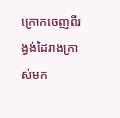ក្រោកចេញពីរង្វង់ដៃរាងក្រាស់មក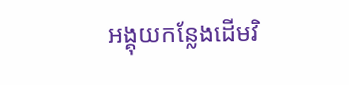អង្គុយកន្លែងដើមវិ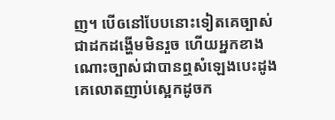ញ។ បើឲនៅបែបនោះទៀតគេច្បាស់ជាដកដង្ហើមមិនរួច ហើយអ្នកខាងណោះច្បាស់ជាបានឮសំឡេងបេះដូងគេលោតញាប់ស្អេកដូចក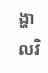ង្ហាលវិ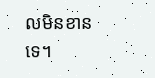លមិនខានទេ។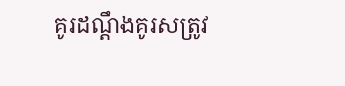គូរដណ្តឹងគូរសត្រូវ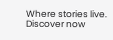Where stories live. Discover now